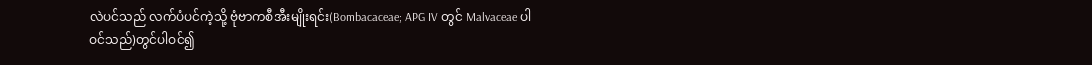လဲပင်သည် လက်ပံပင်ကဲ့သို့ ဗုံဗာကစီအီးမျိုးရင်း(Bombacaceae; APG IV တွင် Malvaceae ပါဝင်သည်)တွင်ပါဝင်၍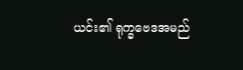ယင်း၏ ရုက္ခဗေဒအမည်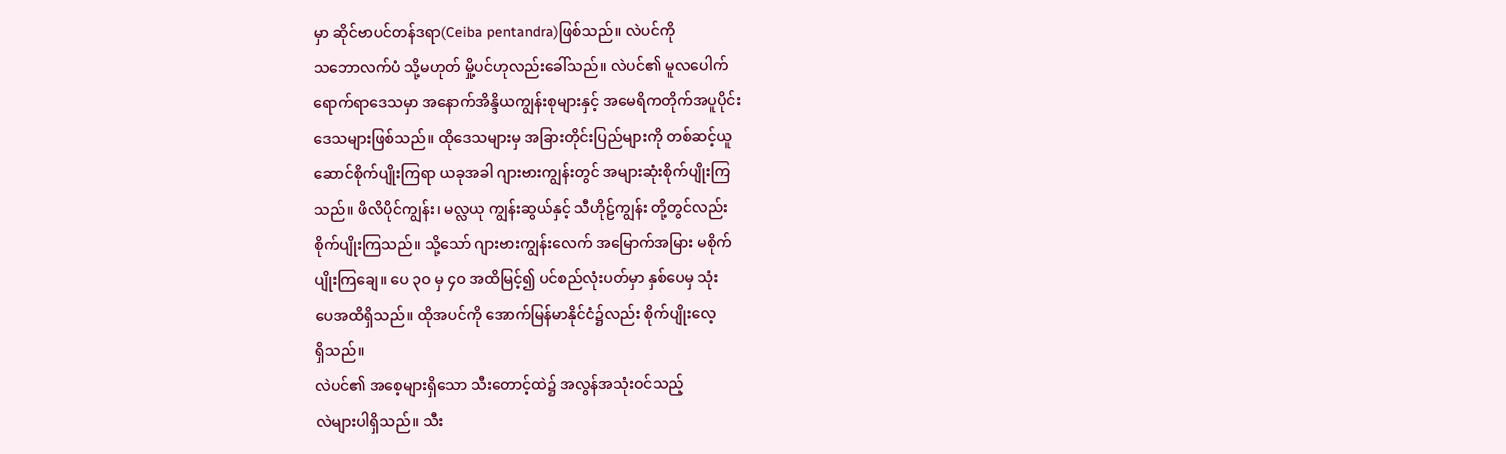မှာ ဆိုင်ဗာပင်တန်ဒရာ(Ceiba pentandra)ဖြစ်သည်။ လဲပင်ကို
သဘောလက်ပံ သို့မဟုတ် မှို့ပင်ဟုလည်းခေါ်သည်။ လဲပင်၏ မူလပေါက်
ရောက်ရာဒေသမှာ အနောက်အိန္ဒိယကျွန်းစုများနှင့် အမေရိကတိုက်အပူပိုင်း
ဒေသများဖြစ်သည်။ ထိုဒေသများမှ အခြားတိုင်းပြည်များကို တစ်ဆင့်ယူ
ဆောင်စိုက်ပျိုးကြရာ ယခုအခါ ဂျားဗားကျွန်းတွင် အများဆုံးစိုက်ပျိုးကြ
သည်။ ဖိလိပိုင်ကျွန်း၊ မလ္လယု ကျွန်းဆွယ်နှင့် သီဟိုဠ်ကျွန်း တို့တွင်လည်း
စိုက်ပျိုးကြသည်။ သို့သော် ဂျားဗားကျွန်းလေက် အမြောက်အမြား မစိုက်
ပျိုးကြချေ။ ပေ ၃ဝ မှ ၄ဝ အထိမြင့်၍ ပင်စည်လုံးပတ်မှာ နှစ်ပေမှ သုံး
ပေအထိရှိသည်။ ထိုအပင်ကို အောက်မြန်မာနိုင်ငံ၌လည်း စိုက်ပျိုးလေ့
ရှိသည်။
လဲပင်၏ အစေ့များရှိသော သီးတောင့်ထဲ၌ အလွန်အသုံးဝင်သည့်
လဲများပါရှိသည်။ သီး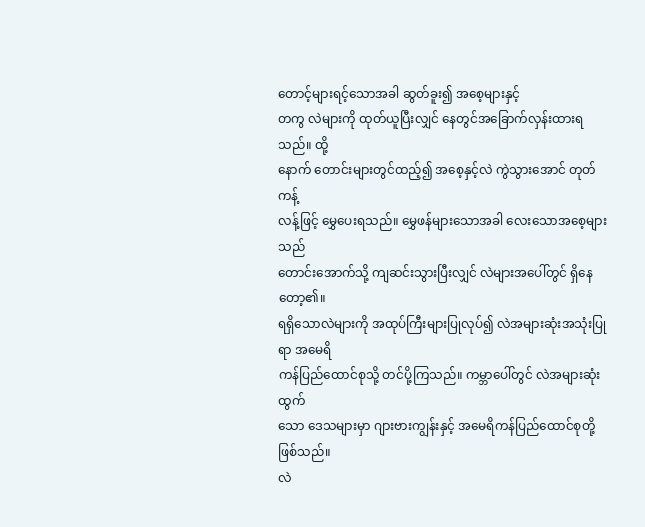တောင့်များရင့်သောအခါ ဆွတ်ခူး၍ အစေ့များနှင့်
တကွ လဲများကို ထုတ်ယူပြီးလျှင် နေတွင်အခြောက်လှန်းထားရသည်။ ထို့
နောက် တောင်းများတွင်ထည့်၍ အစေ့နှင့်လဲ ကွဲသွားအောင် တုတ်ကန့်
လန့်ဖြင့် မွှေပေးရသည်။ မွှေဖန်များသောအခါ လေးသောအစေ့များသည်
တောင်းအောက်သို့ ကျဆင်းသွားပြီးလျှင် လဲများအပေါ်တွင် ရှိနေတော့၏။
ရရှိသောလဲများကို အထုပ်ကြီးများပြုလုပ်၍ လဲအများဆုံးအသုံးပြုရာ အမေရိ
ကန်ပြည်ထောင်စုသို့ တင်ပို့ကြသည်။ ကမ္ဘာပေါ်တွင် လဲအများဆုံးထွက်
သော ဒေသများမှာ ဂျားဗားကျွန်းနှင့် အမေရိကန်ပြည်ထောင်စုတို့ဖြစ်သည်။
လဲ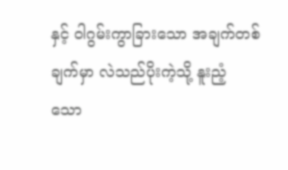နှင့် ဝါဂွမ်းကွာခြားသော အချက်တစ်ချက်မှာ လဲသည်ပိုးကဲ့သို့ နူးညံ့
သော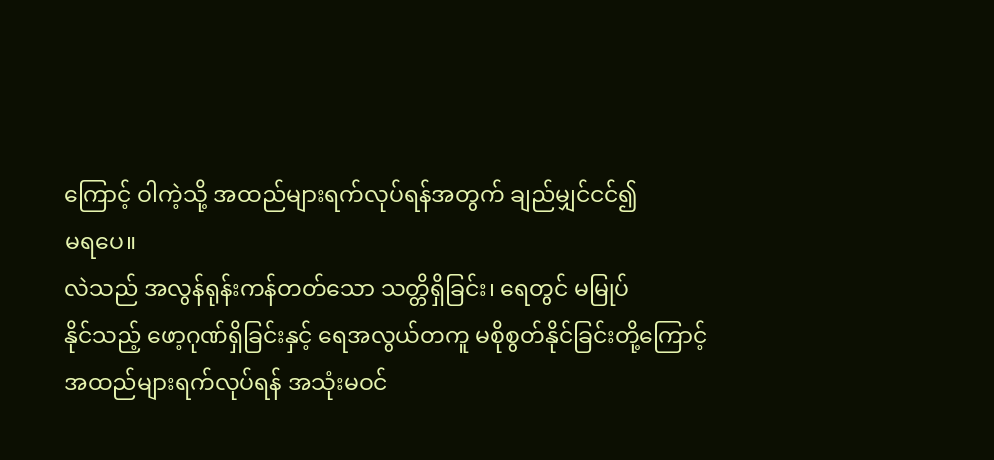ကြောင့် ဝါကဲ့သို့ အထည်များရက်လုပ်ရန်အတွက် ချည်မျှင်ငင်၍
မရပေ။
လဲသည် အလွန်ရုန်းကန်တတ်သော သတ္တိရှိခြင်း၊ ရေတွင် မမြုပ်
နိုင်သည့် ဖော့ဂုဏ်ရှိခြင်းနှင့် ရေအလွယ်တကူ မစိုစွတ်နိုင်ခြင်းတို့ကြောင့်
အထည်များရက်လုပ်ရန် အသုံးမဝင်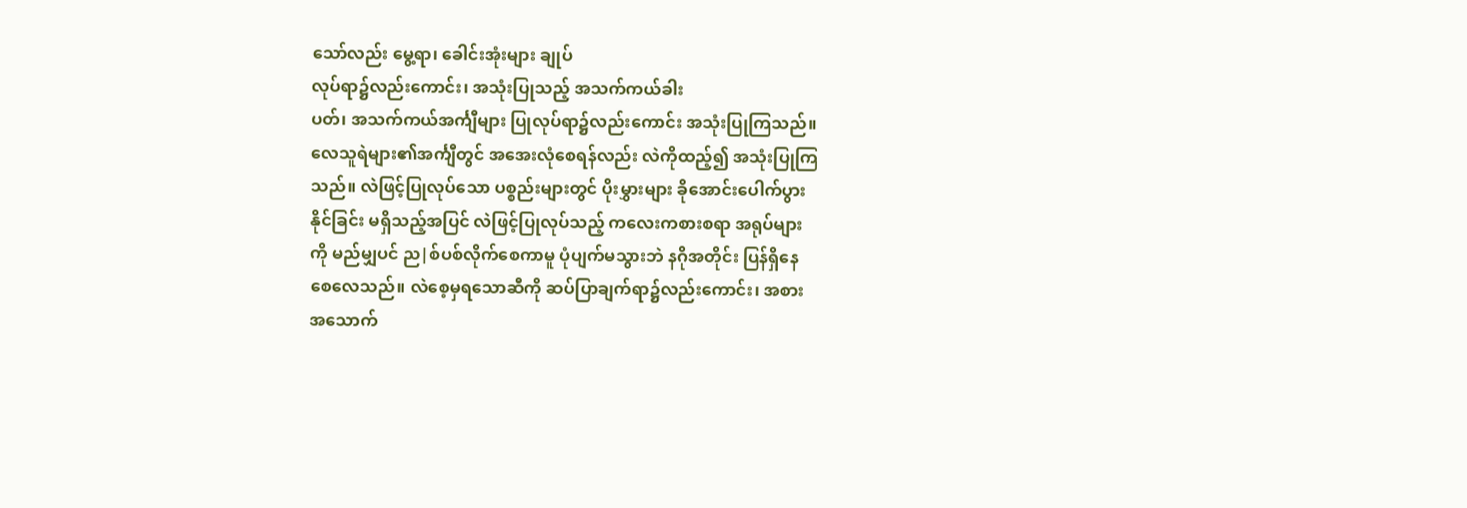သော်လည်း မွေ့ရာ၊ ခေါင်းအုံးများ ချုပ်
လုပ်ရာ၌လည်းကောင်း၊ အသုံးပြုသည့် အသက်ကယ်ခါး
ပတ်၊ အသက်ကယ်အင်္ကျီများ ပြုလုပ်ရာ၌လည်းကောင်း အသုံးပြုကြသည်။
လေသူရဲများ၏အင်္ကျီတွင် အအေးလုံစေရန်လည်း လဲကိုထည့်၍ အသုံးပြုကြ
သည်။ လဲဖြင့်ပြုလုပ်သော ပစ္စည်းများတွင် ပိုးမွှားများ ခိုအောင်းပေါက်ပွား
နိုင်ခြင်း မရှိသည့်အပြင် လဲဖြင့်ပြုလုပ်သည့် ကလေးကစားစရာ အရုပ်များ
ကို မည်မျှပင် ည|စ်ပစ်လိုက်စေကာမူ ပုံပျက်မသွားဘဲ နဂိုအတိုင်း ပြန်ရှိနေ
စေလေသည်။ လဲစေ့မှရသောဆီကို ဆပ်ပြာချက်ရာ၌လည်းကောင်း၊ အစား
အသောက်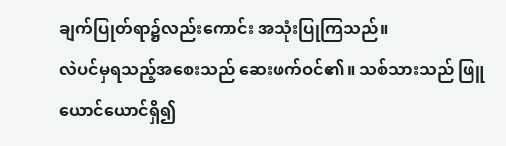ချက်ပြုတ်ရာ၌လည်းကောင်း အသုံးပြုကြသည်။
လဲပင်မှရသည့်အစေးသည် ဆေးဖက်ဝင်၏။ သစ်သားသည် ဖြူ
ယောင်ယောင်ရှိ၍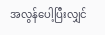အလွန်ပေါ့ပြီးလျှင်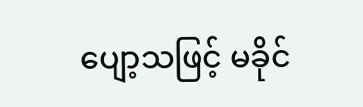ပျော့သဖြင့် မခိုင်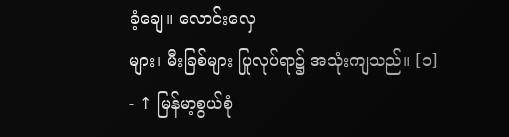ခံ့ချေ။ လောင်းလှေ
များ၊ မီးခြစ်များ ပြုလုပ်ရာ၌ အသုံးကျသည်။ [၁]
- ↑ မြန်မာ့စွယ်စုံ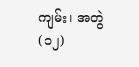ကျမ်း၊ အတွဲ(၁၂)